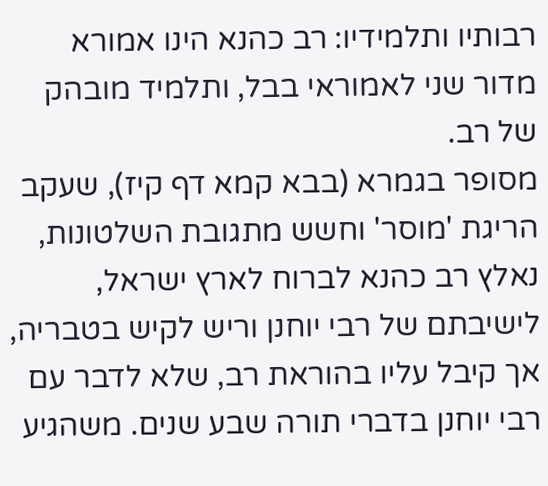רבותיו ותלמידיו: רב כהנא הינו אמורא מדור שני לאמוראי בבל, ותלמיד מובהק של רב.
מסופר בגמרא (בבא קמא דף קיז), שעקב הריגת 'מוסר' וחשש מתגובת השלטונות, נאלץ רב כהנא לברוח לארץ ישראל, לישיבתם של רבי יוחנן וריש לקיש בטבריה, אך קיבל עליו בהוראת רב, שלא לדבר עם רבי יוחנן בדברי תורה שבע שנים. משהגיע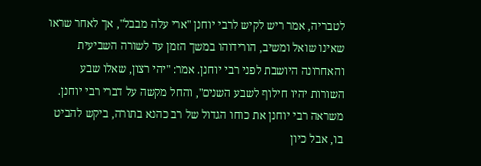לטבריה, אמר ריש לקיש לרבי יוחנן "ארי עלה מבבל", אך לאחר שראו שאינו שואל ומשיב, הורידוהו במשך הזמן עד לשורה השביעית והאחרונה היושבת לפני רבי יוחנן. אמר: "יהי רצון, שאלו שבע השורות יהיו חילוף לשבע השנים", והחל מקשה על דברי רבי יוחנן. משראה רבי יוחנן את כוחו הגדול של רב כהנא בתורה, ביקש להביט בו, אבל כיון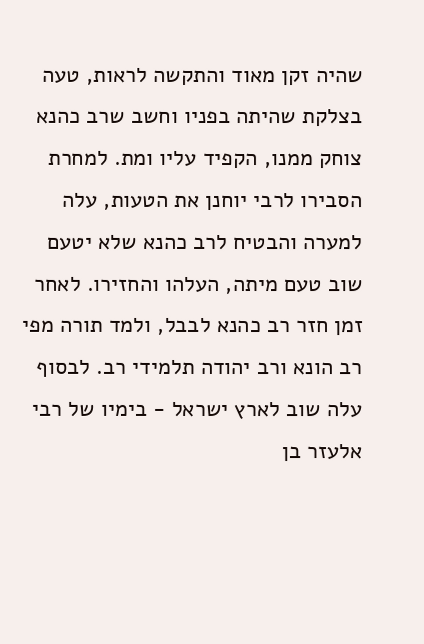שהיה זקן מאוד והתקשה לראות, טעה בצלקת שהיתה בפניו וחשב שרב כהנא צוחק ממנו, הקפיד עליו ומת. למחרת הסבירו לרבי יוחנן את הטעות, עלה למערה והבטיח לרב כהנא שלא יטעם שוב טעם מיתה, העלהו והחזירו. לאחר זמן חזר רב כהנא לבבל, ולמד תורה מפי רב הונא ורב יהודה תלמידי רב. לבסוף עלה שוב לארץ ישראל - בימיו של רבי אלעזר בן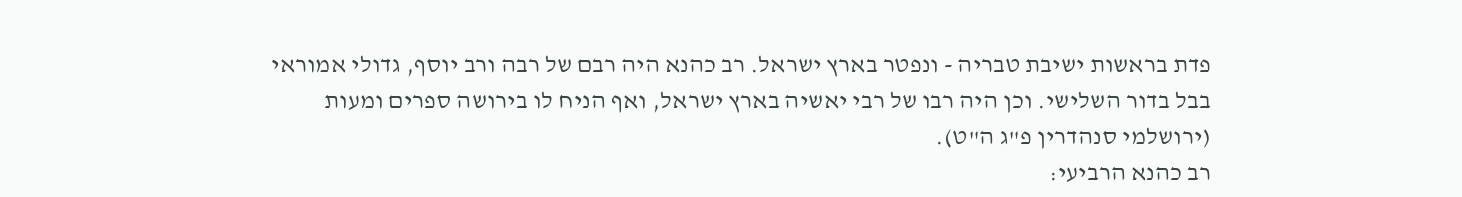פדת בראשות ישיבת טבריה - ונפטר בארץ ישראל. רב כהנא היה רבם של רבה ורב יוסף, גדולי אמוראי בבל בדור השלישי. וכן היה רבו של רבי יאשיה בארץ ישראל, ואף הניח לו בירושה ספרים ומעות (ירושלמי סנהדרין פ"ג ה"ט).
רב כהנא הרביעי: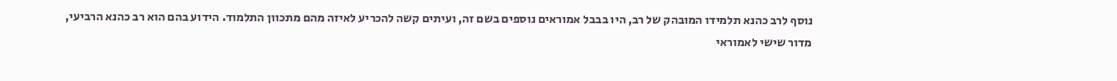נוסף לרב כהנא תלמידו המובהק של רב, היו בבבל אמוראים נוספים בשם זה, ועיתים קשה להכריע לאיזה מהם מתכוון התלמוד. הידוע בהם הוא רב כהנא הרביעי, מדור שישי לאמוראי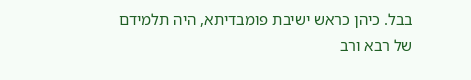בבל. כיהן כראש ישיבת פומבדיתא, היה תלמידם של רבא ורב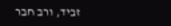זביד, ורב חבר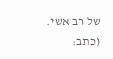של רב אשי.
(כתב: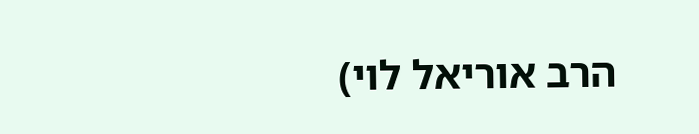הרב אוריאל לוי)